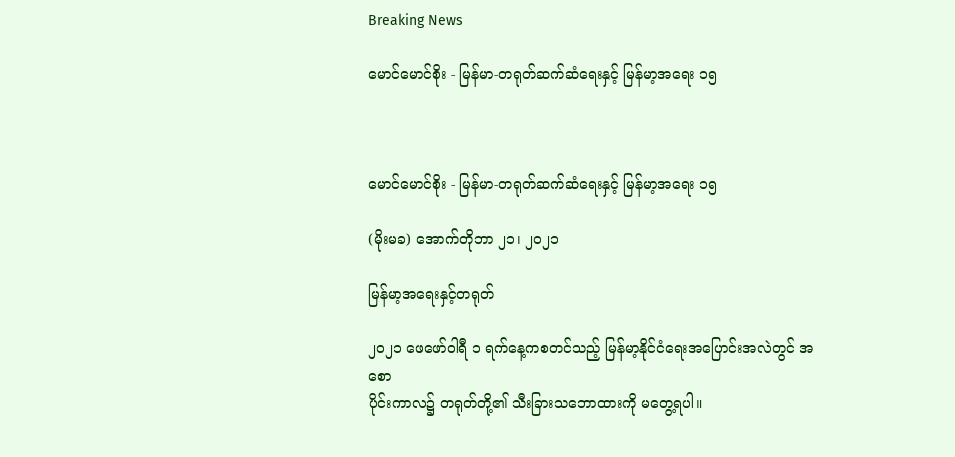Breaking News

မောင်မောင်စိုး - မြန်မာ-တရုတ်ဆက်ဆံရေးနှင့် မြန်မာ့အရေး ၁၅



မောင်မောင်စိုး - မြန်မာ-တရုတ်ဆက်ဆံရေးနှင့် မြန်မာ့အရေး ၁၅

(မိုးမခ) အောက်တိုဘာ ၂၁၊ ၂၀၂၁

မြန်မာ့အရေးနှင့်တရုတ်

၂၀၂၁ ဖေဖော်၀ါရီ ၁ ရက်နေ့ကစတင်သည့် မြန်မာ့နိုင်ငံရေးအပြောင်းအလဲတွင် အစော
ပိုင်းကာလ၌ တရုတ်တို့၏ သီးခြားသဘောထားကို မတွေ့ရပါ။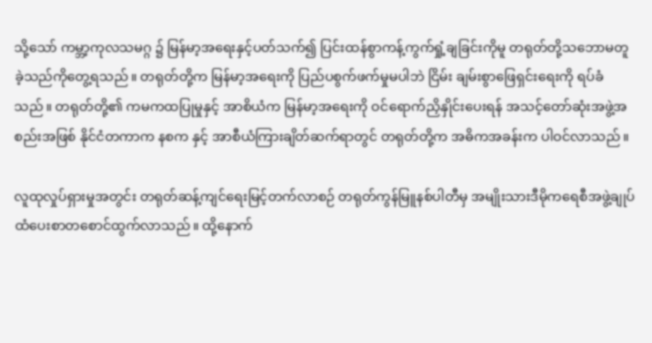သို့သော် ကမ္ဘာ့ကုလသမဂ္ဂ ၌ မြန်မာ့အရေးနှင့်ပတ်သက်၍ ပြင်းထန်စွာကန့်ကွက်ရှုံ့ချခြင်းကိုမူ တရုတ်တို့သဘောမတူခဲ့သည်ကိုတွေ့ရသည်။ ‌တရုတ်တို့က မြန်မာ့အရေးကို ပြည်ပစွက်ဖက်မှုမပါဘဲ ငြိမ်း ချမ်းစွာဖြေရှင်းရေးကို ရပ်ခံသည်။ တရုတ်တို့၏ ကမကထပြုမှုနှင့် အာစိယံက မြန်မာ့အရေးကို ဝင်ရောက်ညှိနှိုင်းပေးရန် အသင့်တော်ဆုံးအဖွဲ့အစည်းအဖြစ် နိုင်ငံတကာက နစက နှင့် အာစီယံကြားချိတ်ဆက်ရာတွင် တရုတ်တို့က အဓိကအခန်းက ပါဝင်လာသည်။

လူထုလှုပ်ရှားမှုအတွင်း တရုတ်ဆန့်ကျင်ရေးမြင့်တက်လာစဉ် တရုတ်ကွန်မြူနစ်ပါတီမှ အမျိုးသားဒီမိုကရေစီအဖွဲ့ချုပ်ထံပေးစာတစောင်ထွက်လာသည်။ ထို့နောက်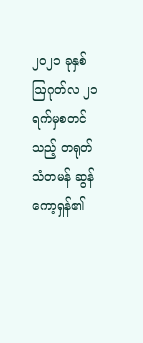၂၀၂၁ ခုနှစ် ဩဂုတ်လ ၂၁ ရက်မှစတင်သည့် တရုတ်သံတမန် ဆွန်ကော့ရှန်၏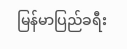မြန်မာပြည်ခရီး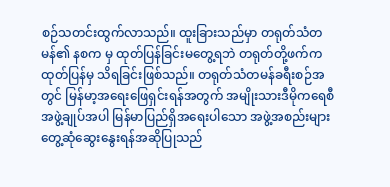စဉ်သတင်းထွက်လာသည်။ ထူးခြားသည်မှာ တရုတ်သံတမန်၏ နစက မှ ထုတ်ပြန်ခြင်းမတွေ့ရဘဲ တရုတ်တို့ဖက်က ထုတ်ပြန်မှ သိရခြင်းဖြစ်သည်။ တရုတ်သံတမန်ခရီးစဉ်အတွင် မြန်မာ့အရေးဖြေရှင်းရန်အတွက် အမျိုးသားဒီမိုကရေစီအဖွဲ့ချုပ်အပါ မြန်မာပြည်ရှိအရေးပါသော အဖွဲ့အစည်းများ တွေ့ဆုံဆွေးနွေးရန်အဆိုပြုသည်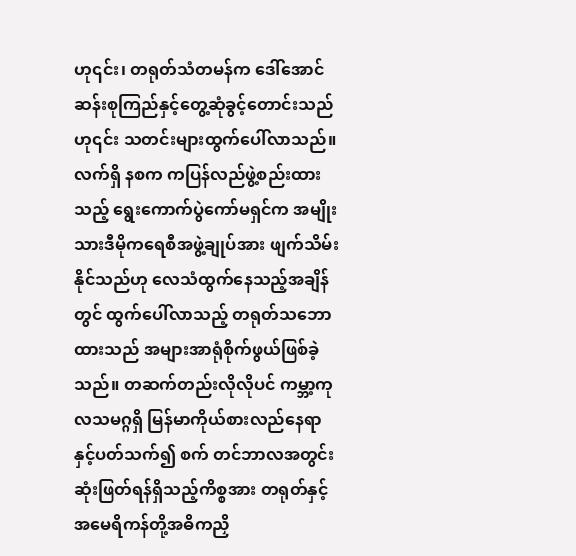ဟု၎င်း၊ တရုတ်သံတမန်က ဒေါ်အောင်ဆန်းစုကြည်နှင့်တွေ့ဆုံခွင့်တောင်းသည်ဟု၎င်း သတင်းများထွက်ပေါ်လာသည်။ လက်ရှိ နစက ကပြန်လည်ဖွဲ့စည်းထားသည့် ရွေးကောက်ပွဲကော်မရှင်က အမျိုးသားဒီမိုကရေစီအဖွဲ့ချုပ်အား ဖျက်သိမ်းနိုင်သည်ဟု လေသံထွက်နေသည့်အချိန်တွင် ထွက်ပေါ်လာသည့် တရုတ်သဘောထားသည် အများအာရုံစိုက်ဖွယ်ဖြစ်ခဲ့သည်။ တဆက်တည်းလိုလိုပင် ကမ္ဘာ့ကုလသမဂ္ဂရှိ မြန်မာကိုယ်စားလည်နေရာနှင့်ပတ်သက်၍ စက် တင်ဘာလအတွင်း ဆုံးဖြတ်ရန်ရှိသည့်ကိစ္စအား တရုတ်နှင့်အမေရိကန်တို့အဓိကညှိ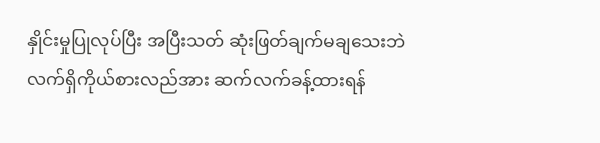နှိုင်းမှုပြုလုပ်ပြီး အပြီးသတ် ဆုံးဖြတ်ချက်မချသေးဘဲ လက်ရှိကိုယ်စားလည်အား ဆက်လက်ခန့်ထားရန်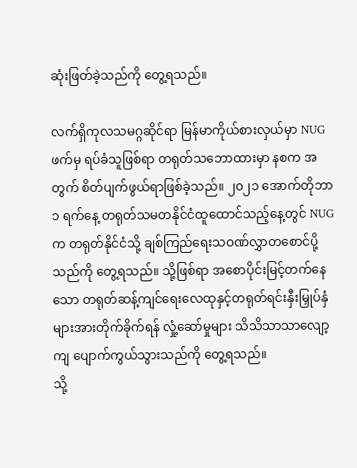ဆုံးဖြတ်ခဲ့သည်ကို တွေ့ရသည်။

လက်ရှိကုလသမဂ္ဂဆိုင်ရာ မြန်မာကိုယ်စားလှယ်မှာ NUG ဖက်မှ ရပ်ခံသူဖြစ်ရာ တရုတ်သဘောထားမှာ နစက အတွက် စိတ်ပျက်ဖွယ်ရာဖြစ်‌ခဲ့သည်။ ၂၀၂၁ အောက်တိုဘာ ၁ ရက်နေ့ တရုတ်သမတနိုင်ငံထူထောင်သည့်နေ့တွင် NUGက တရုတ်နိုင်ငံသို့ ချစ်ကြည်ရေးသဝဏ်လွှာတစောင်ပို့သည်ကို တွေ့ရသည်။ သို့ဖြစ်ရာ အစောပိုင်းမြင့်တက်နေသော တရုတ်ဆန့်ကျင်ရေးလေထုနှင့်တရုတ်ရင်းနှီးမြှုပ်နှံများအားတိုက်ခိုက်ရန် လှုံ့ဆော်မှုများ သိသိသာသာလျော့ကျ ပျောက်ကွယ်သွားသည်ကို တွေ့ရသည်။
သို့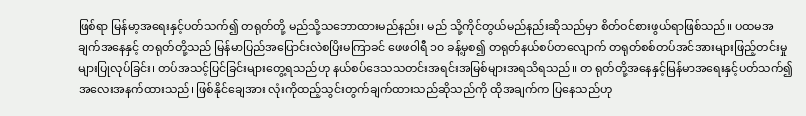ဖြစ်ရာ မြန်မာ့အရေးနှင့်ပတ်သက်၍ တရုတ်တို့ မည်သို့သဘောထားမည်နည်း၊ မည် သို့ကိုင်တွယ်မည်နည်းဆိုသည်မှာ စိတ်ဝင်စားဖွယ်ရာဖြစ်သည်။ ပထမအချက်အနေနှင့် တရုတ်တို့သည် မြန်မာပြည်အပြောင်းလဲစပြိးမကြာခင် ဖေဖဝါရီ ၁၀ ခန့်မှစ၍ တရုတ်နယ်စပ်တလျောက် တရုတ်စစ်တပ်အင်အားများဖြည့်တင်းမှုများပြုလုပ်ခြင်း၊ တပ်အသင့်ပြင်ခြင်းများတွေ့ရသည်ဟု နယ်စပ်ဒေသသတင်းအရင်းအမြစ်များအရသိရသည်။ တ ရုတ်တို့အနေနှင့်မြန်မာအရေးနှင့်ပတ်သက်၍ အလေးအနက်ထားသည်၊ ဖြစ်နိုင်ချေအား လုံးကိုထည့်သွင်းတွက်ချက်ထားသည်ဆိုသည်ကို ထိုအချက်က ပြနေသည်ဟု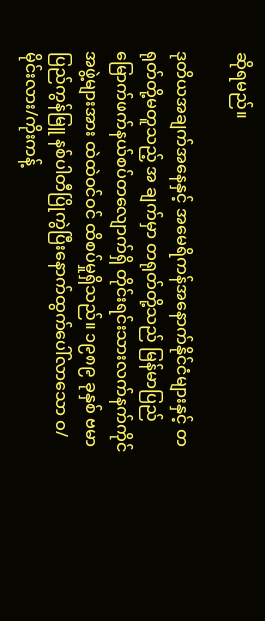ဆိုရမည်။

ဒုတိယအချက်အနေနှင့် အမေရိကန်အနောက်နိုင်ငံများနှင့် တရုတ်တို့မတူသည့် အ ချက်မှာ တရုတ်တို့သည် မြန်မာပြည်မြောက်ဖက်နယ်စပ်တလျောက်ရှိ တိုင်းရင်းသားလက်နက်ကိုင်အဖွဲ့များအား ထဲထဲဝင်ဝင် ထိစပ်မှုရှိသည်။ ၁၉၈၉ ခုနှစ် ဗမာပြည်ကွန်မြူ နစ်ပါတီပြိုကွဲပြီးနောက်ထွက်ပေါ်လာသော ဝ/မိုင်းလား/ကိုးကန့်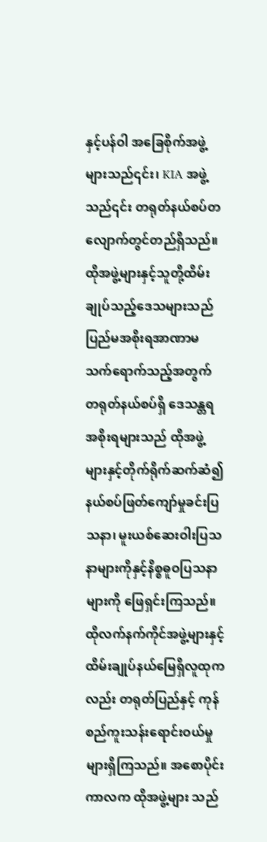နှင့်ပန်ဝါ အခြေစိုက်အဖွဲ့များသည်၎င်း၊ KIA အဖွဲ့သည်၎င်း တရုတ်နယ်စပ်တလျောက်တွင်တည်ရှိသည်။ ထိုအဖွဲ့များနှင့်သူတို့ထိမ်းချုပ်‌သည့်ဒေသများသည် ပြည်မအစိုးရအာဏာမသက်ရောက်သည့်အတွက် တရုတ်နယ်စပ်ရှိ ဒေသန္တရအစိုးရများသည် ထိုအဖွဲ့များနှင့်တိုက်ရိုက်ဆက်ဆံ၍ နယ်စပ်ဖြတ်ကျော်မှုခင်းပြသနာ၊ မူးယစ်ဆေးဝါးပြသနာများကိုနှင့်နိစ္စဓူဝပြသနာများကို ဖြေရှင်းကြသည်။ ထိုလက်နက်ကိုင်အဖွဲ့များနှင့်ထိမ်းချုပ်နယ်မြေရှိလူထုကလည်း တရုတ်ပြည်နှင့် ကုန်စည်ကူးသန်းရောင်းဝယ်မှုများရှိကြသည်။ အစောပိုင်းကာလက ထိုအဖွဲ့များ သည်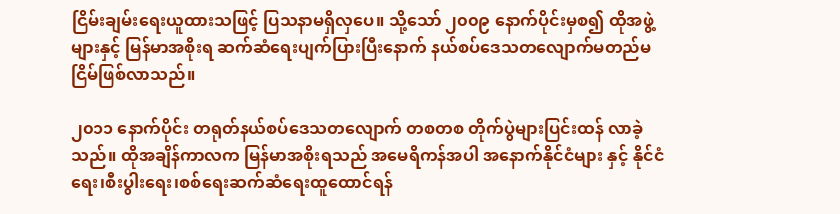ငြိမ်းချမ်းရေးယူထားသဖြင့် ပြသနာမရှိလှပေ။ သို့သော် ၂၀၀၉ နောက်ပိုင်းမှစ၍ ထိုအဖွဲ့များနှင့် မြန်မာအစိုးရ ဆက်ဆံရေးပျက်ပြားပြီးနောက် နယ်စပ်ဒေသတလျောက်မတည်မငြိမ်ဖြစ်လာသည်။

၂၀၁၁ နောက်ပိုင်း တရုတ်နယ်စပ်ဒေသတလျောက် တစတစ တိုက်ပွဲများပြင်းထန် လာခဲ့သည်။ ထိုအချိန်ကာလက မြန်မာအစိုးရသည် အမေရိကန်အပါ အနောက်နိုင်ငံများ နှင့် နိုင်ငံရေး၊စီးပွါးရေး၊စစ်ရေးဆက်ဆံရေးထူထောင်ရန်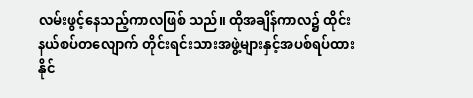လမ်းဖွင့်နေသည့်ကာလဖြစ် သည်။ ထိုအချိန်ကာလ၌ ထိုင်းနယ်စပ်တလျောက် တိုင်းရင်းသားအဖွဲ့များနှင့်အပစ်ရပ်ထားနိုင်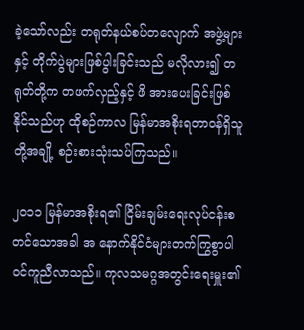ခဲ့သော်လည်း တရုတ်နယ်စပ်တလျောက် အဖွဲ့များနှင့် တိုက်ပွဲများဖြစ်ပွါးခြင်းသည် မလိုလား၍ တရုတ်တို့က တဖက်လှည့်နှင့် ဖိ အားပေးခြင်းဖြစ်နိုင်သည်ဟု ထိုစဉ်ကာလ မြန်မာအစိုးရတာဝန်ရှိသူတို့အချို့ စဉ်းစားသုံးသပ်ကြသည်။

၂၀၁၁ မြန်မာအစိုးရ၏ ငြိမ်းချမ်းရေးလုပ်ငန်းစတင်သောအခါ အ နောက်နိုင်ငံများတက်ကြွစွာပါဝင်ကူညီလာသည်။ ကုလသမဂ္ဂအတွင်းရေးမှူး၏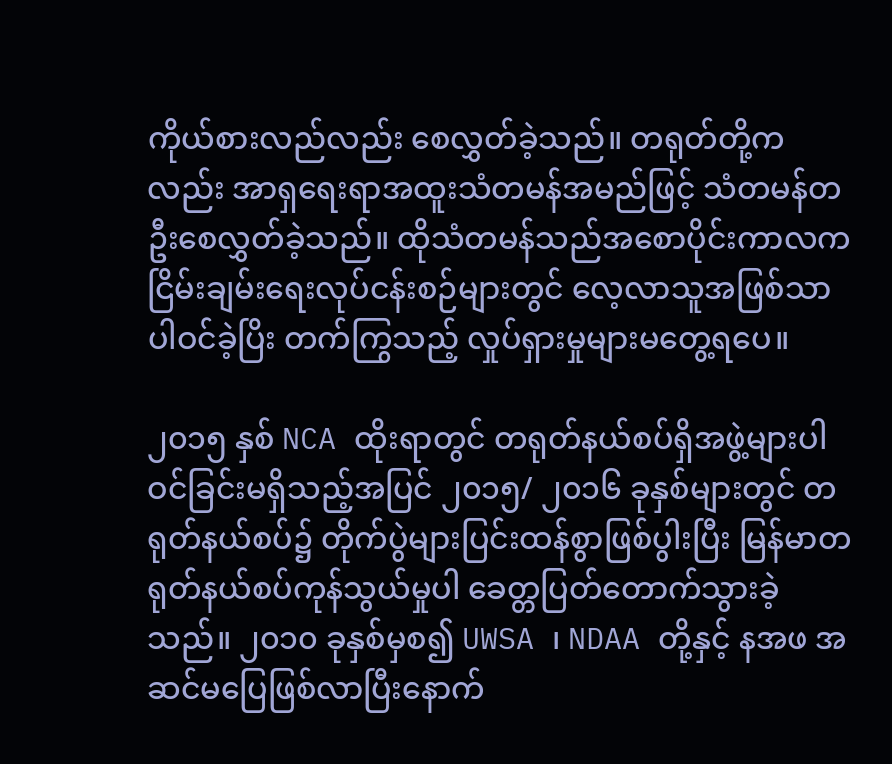ကိုယ်စားလည်လည်း စေလွှတ်ခဲ့သည်။ တရုတ်တို့ကလည်း အာရှရေးရာအထူးသံတမန်အမည်ဖြင့် သံတမန်တဦးစေလွှတ်ခဲ့သည်။ ထိုသံတမန်သည်အစောပိုင်းကာလက ငြိမ်းချမ်းရေးလုပ်ငန်းစဉ်များတွင် လေ့လာသူအဖြစ်သာပါဝင်ခဲ့ပြိး တက်ကြွသည့် လှုပ်ရှားမှုများမတွေ့ရပေ။

၂၀၁၅ နှစ် NCA ထိုးရာတွင် တရုတ်နယ်စပ်ရှိအဖွဲ့များပါဝင်ခြင်းမရှိသည့်အပြင် ၂၀၁၅/ ၂၀၁၆ ခုနှစ်များတွင် တရုတ်နယ်စပ်၌ တိုက်ပွဲများပြင်းထန်စွာဖြစ်ပွါးပြီး မြန်မာတရုတ်နယ်စပ်ကုန်သွယ်မှုပါ ခေတ္တပြတ်တောက်သွားခဲ့သည်။ ၂၀၁၀ ခုနှစ်မှစ၍ UWSA ၊ NDAA တို့နှင့် နအဖ အဆင်မပြေဖြစ်လာပြီးနောက်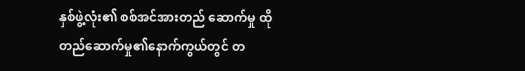နှစ်ဖွဲ့လုံး၏ စစ်အင်အားတည် ဆောက်မှု ထိုတည်ဆောက်မှု၏နောက်ကွယ်တွင် တ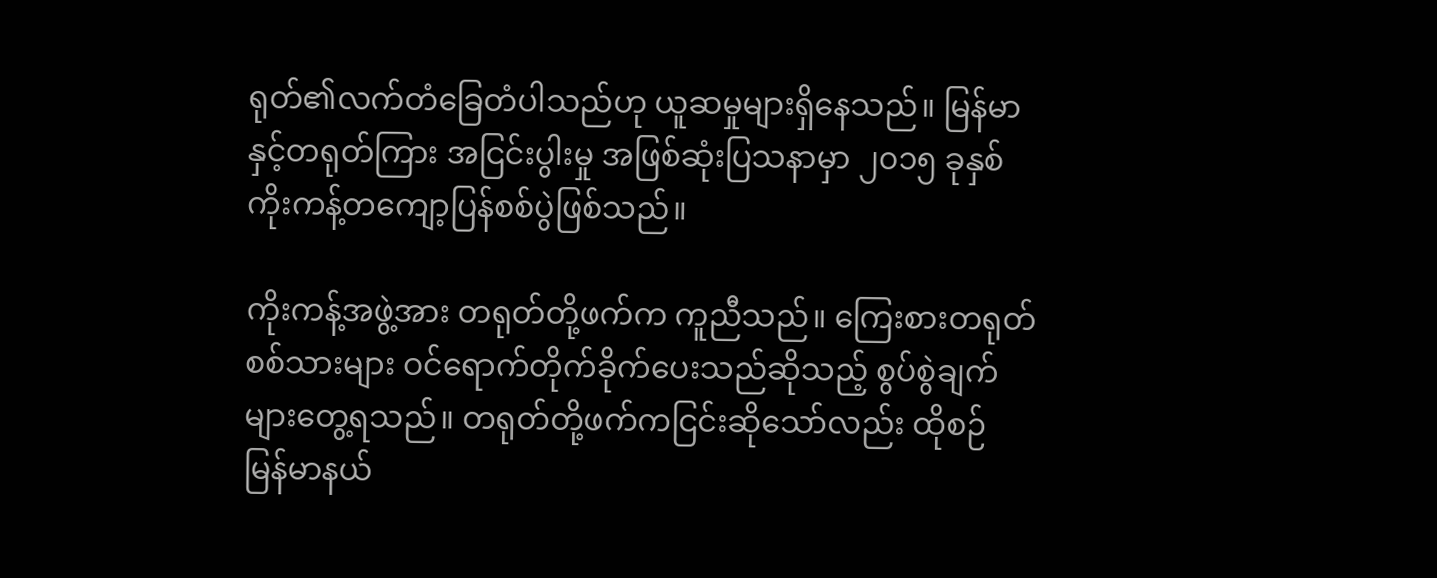ရုတ်၏လက်တံခြေတံပါသည်ဟု ယူဆမှုများရှိနေသည်။ မြန်မာနှင့်တရုတ်ကြား အငြင်းပွါးမှု အဖြစ်ဆုံးပြသနာမှာ ၂၀၁၅ ခုနှစ်ကိုးကန့်တကျော့ပြန်စစ်ပွဲဖြစ်သည်။

ကိုးကန့်အဖွဲ့အား တရုတ်တို့ဖက်က ကူညီသည်။ ကြေးစားတရုတ်စစ်သားများ ဝင်ရောက်တိုက်ခိုက်ပေးသည်ဆိုသည့် စွပ်စွဲချက်များတွေ့ရသည်။ တရုတ်တို့ဖက်ကငြင်းဆိုသော်လည်း ထိုစဉ် မြန်မာနယ်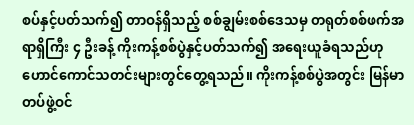စပ်နှင့်ပတ်သက်၍ တာဝန်ရှိသည့် စစ်ချွမ်းစစ်ဒေသမှ တရုတ်စစ်ဖက်အရာရှိကြီး ၄ ဦးခန့် ကိုးကန့်စစ်ပွဲနှင့်ပတ်သက်၍ အရေးယူခံရသည်ဟု ဟောင်ကောင်သတင်းများတွင်တွေ့ရသည်။ ကိုးကန့်စစ်ပွဲအတွင်း မြန်မာတပ်ဖွဲ့ဝင်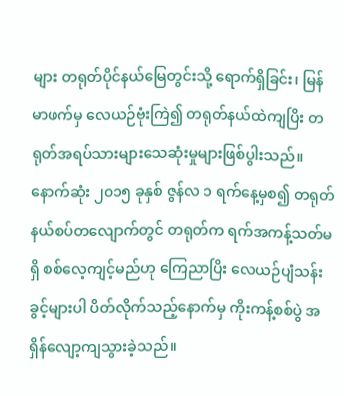များ တရုတ်ပိုင်နယ်မြေတွင်းသို့ ရောက်ရှိခြင်း၊ မြန်မာဖက်မှ လေယဉ်ဗုံးကြဲ၍ တရုတ်နယ်ထဲကျပြိး တရုတ်အရပ်သားများသေဆုံးမှုများဖြစ်ပွါးသည်။ နောက်ဆုံး ၂၀၁၅ ခုနှစ် ဇွန်လ ၁ ရက်နေ့မှစ၍ တရုတ်နယ်စပ်တလျောက်တွင် တရုတ်က ရက်အကန့်သတ်မရှိ စစ်လေ့ကျင့်မည်ဟု ကြေညာပြိး လေယဉ်ပျံသန်းခွင့်များပါ ပိတ်လိုက်သည့်နောက်မှ ကိုးကန့်စစ်ပွဲ အရှိန်လျော့ကျသွားခဲ့သည်။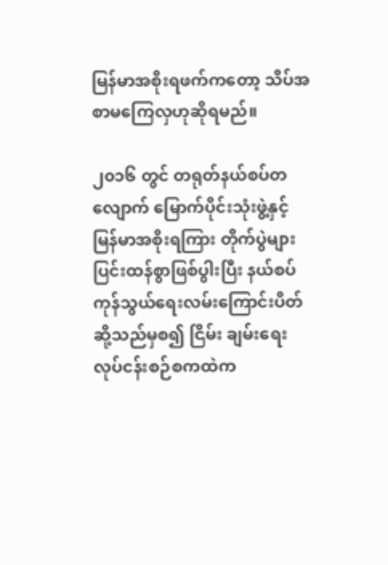မြန်မာအစိုးရဖက်ကတော့ သိပ်အစာမကြေလှဟုဆိုရမည်။

၂၀၁၆ တွင် တရုတ်နယ်စပ်တလျောက် မြောက်ပိုင်းသုံးဖွဲ့နှင့် မြန်မာအစိုးရကြား တိုက်ပွဲများပြင်းထန်စွာဖြစ်ပွါးပြီး နယ်စပ်ကုန်သွယ်ရေးလမ်းကြောင်းပိတ်ဆို့သည်မှစ၍ ငြိမ်း ချမ်းရေးလုပ်ငန်းစဉ်စကထဲက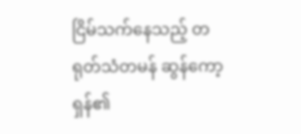ငြိမ်သက်နေသည့် တရုတ်သံတမန် ဆွန်ကော့ရှန်၏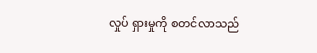လှုပ် ရှားမှုကို စတင်လာသည်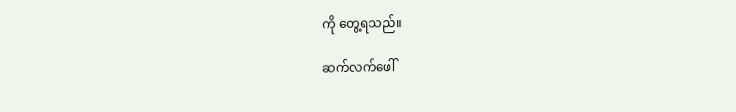ကို တွေ့ရသည်။

ဆက်လက်ဖေါ်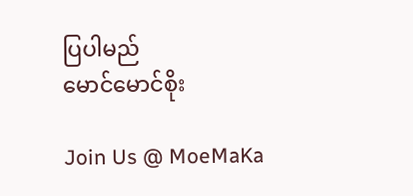ပြပါမည်
မောင်မောင်စိုး

Join Us @ MoeMaKa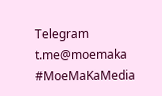Telegram
t.me@moemaka
#MoeMaKaMedia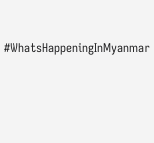#WhatsHappeningInMyanmar